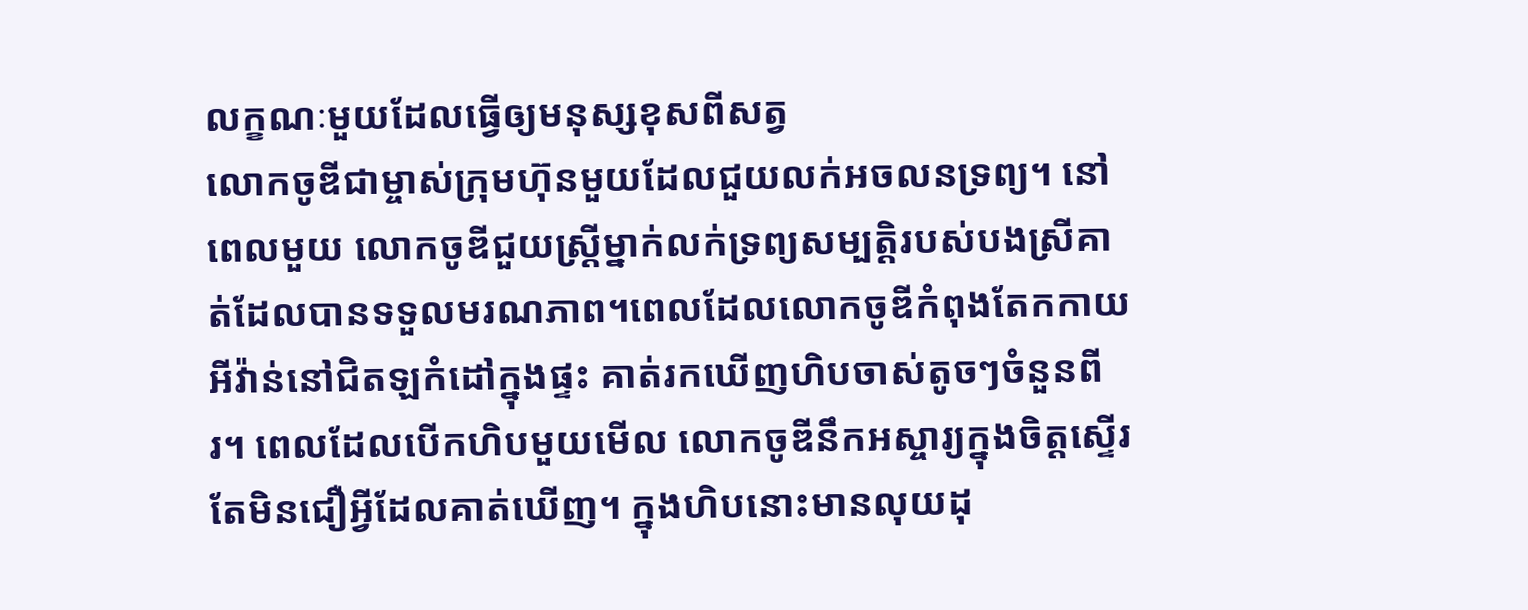លក្ខណៈមួយដែលធ្វើឲ្យមនុស្សខុសពីសត្វ
លោកចូឌីជាម្ចាស់ក្រុមហ៊ុនមួយដែលជួយលក់អចលនទ្រព្យ។ នៅពេលមួយ លោកចូឌីជួយស្ត្រីម្នាក់លក់ទ្រព្យសម្បត្ដិរបស់បងស្រីគាត់ដែលបានទទួលមរណភាព។ពេលដែលលោកចូឌីកំពុងតែកកាយអីវ៉ាន់នៅជិតឡកំដៅក្នុងផ្ទះ គាត់រកឃើញហិបចាស់តូចៗចំនួនពីរ។ ពេលដែលបើកហិបមួយមើល លោកចូឌីនឹកអស្ចារ្យក្នុងចិត្តស្ទើរតែមិនជឿអ្វីដែលគាត់ឃើញ។ ក្នុងហិបនោះមានលុយដុ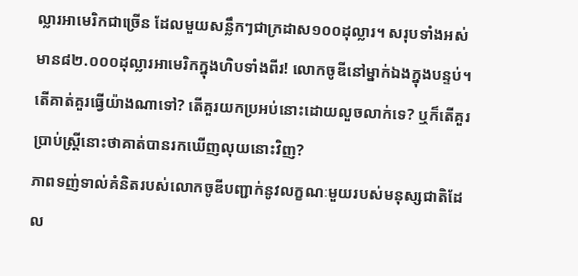ល្លារអាមេរិកជាច្រើន ដែលមួយសន្លឹកៗជាក្រដាស១០០ដុល្លារ។ សរុបទាំងអស់មាន៨២.០០០ដុល្លារអាមេរិកក្នុងហិបទាំងពីរ! លោកចូឌីនៅម្នាក់ឯងក្នុងបន្ទប់។ តើគាត់គួរធ្វើយ៉ាងណាទៅ? តើគួរយកប្រអប់នោះដោយលួចលាក់ទេ? ឬក៏តើគួរប្រាប់ស្ត្រីនោះថាគាត់បានរកឃើញលុយនោះវិញ?
ភាពទញ់ទាល់គំនិតរបស់លោកចូឌីបញ្ជាក់នូវលក្ខណៈមួយរបស់មនុស្សជាតិដែល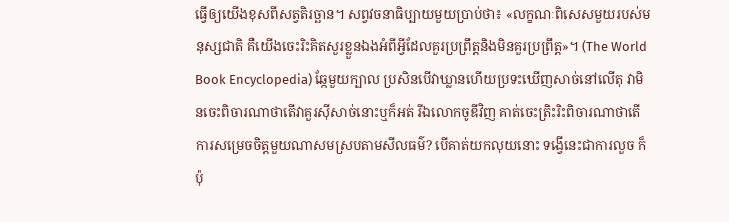ធ្វើឲ្យយើងខុសពីសត្វតិរច្ឆាន។ សព្វវចនាធិប្បាយមួយប្រាប់ថា៖ «លក្ខណៈពិសេសមួយរបស់មនុស្សជាតិ គឺយើងចេះរិះគិតសួរខ្លួនឯងអំពីអ្វីដែលគួរប្រព្រឹត្តនិងមិនគួរប្រព្រឹត្ត»។ (The World Book Encyclopedia) ឆ្កែមួយក្បាល ប្រសិនបើវាឃ្លានហើយប្រទះឃើញសាច់នៅលើតុ វាមិនចេះពិចារណាថាតើវាគួរស៊ីសាច់នោះឬក៏អត់ រីឯលោកចូឌីវិញ គាត់ចេះត្រិះរិះពិចារណាថាតើការសម្រេចចិត្តមួយណាសមស្របតាមសីលធម៌? បើគាត់យកលុយនោះ ទង្វើនេះជាការលួច ក៏ប៉ុ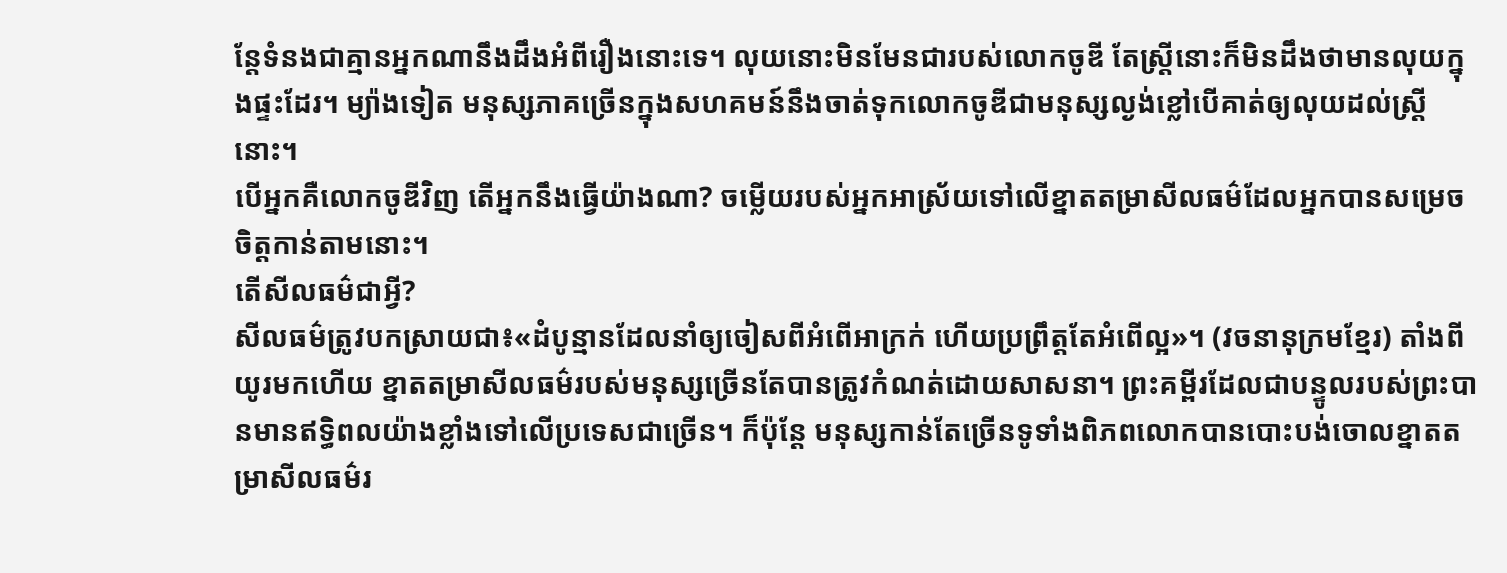ន្តែទំនងជាគ្មានអ្នកណានឹងដឹងអំពីរឿងនោះទេ។ លុយនោះមិនមែនជារបស់លោកចូឌី តែស្ត្រីនោះក៏មិនដឹងថាមានលុយក្នុងផ្ទះដែរ។ ម្យ៉ាងទៀត មនុស្សភាគច្រើនក្នុងសហគមន៍នឹងចាត់ទុកលោកចូឌីជាមនុស្សល្ងង់ខ្លៅបើគាត់ឲ្យលុយដល់ស្ត្រីនោះ។
បើអ្នកគឺលោកចូឌីវិញ តើអ្នកនឹងធ្វើយ៉ាងណា? ចម្លើយរបស់អ្នកអាស្រ័យទៅលើខ្នាតតម្រាសីលធម៌ដែលអ្នកបានសម្រេចចិត្តកាន់តាមនោះ។
តើសីលធម៌ជាអ្វី?
សីលធម៌ត្រូវបកស្រាយជា៖«ដំបូន្មានដែលនាំឲ្យចៀសពីអំពើអាក្រក់ ហើយប្រព្រឹត្តតែអំពើល្អ»។ (វចនានុក្រមខ្មែរ) តាំងពីយូរមកហើយ ខ្នាតតម្រាសីលធម៌របស់មនុស្សច្រើនតែបានត្រូវកំណត់ដោយសាសនា។ ព្រះគម្ពីរដែលជាបន្ទូលរបស់ព្រះបានមានឥទ្ធិពលយ៉ាងខ្លាំងទៅលើប្រទេសជាច្រើន។ ក៏ប៉ុន្តែ មនុស្សកាន់តែច្រើនទូទាំងពិភពលោកបានបោះបង់ចោលខ្នាតតម្រាសីលធម៌រ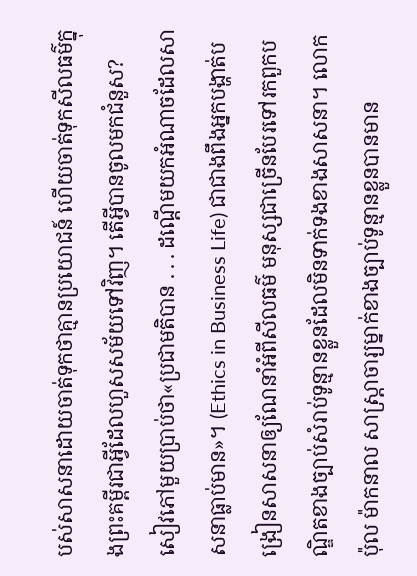បស់សាសនាដោយចាត់ទុកថាគ្មានប្រយោជន៍ ហើយចាត់ទុកសីលធម៌ក្នុងព្រះគម្ពីរជាអ្វីដែលហួសសម័យទៅវិញ។ តើអ្វីបានចូលមកជំនួស? សៀវភៅមួយប្រាប់ថា«ប្រជាមតិបាន . . . ដណ្ដើមយកអំណាចដែលសាសនាធ្លាប់មាន»។ (Ethics in Business Life) ជាជាងពឹងអ្នកបង្ហាត់បង្រៀនសាសនាឲ្យណែនាំអំពីសីលធម៌ មនុស្សជាច្រើនបែរទៅរកពួកបណ្ឌិតខាងច្បាប់សំរាប់ទូន្មានខ្លួនដែលមិនទាក់ទងខាងសាសនា។ លោកប៉ុល ម៉ាកនាល សាស្ដ្រាចារ្យម្នាក់ខាងច្បាប់ទូន្មានខ្លួនបានមាន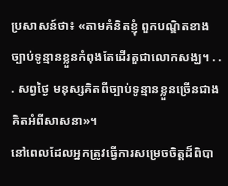ប្រសាសន៍ថា៖ «តាមគំនិតខ្ញុំ ពួកបណ្ឌិតខាងច្បាប់ទូន្មានខ្លួនកំពុងតែដើរតួជាលោកសង្ឃ។ . . . សព្វថ្ងៃ មនុស្សគិតពីច្បាប់ទូន្មានខ្លួនច្រើនជាងគិតអំពីសាសនា»។
នៅពេលដែលអ្នកត្រូវធ្វើការសម្រេចចិត្តដ៏ពិបា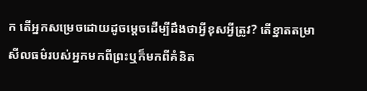ក តើអ្នកសម្រេចដោយដូចម្ដេចដើម្បីដឹងថាអ្វីខុសអ្វីត្រូវ? តើខ្នាតតម្រាសីលធម៌របស់អ្នកមកពីព្រះឬក៏មកពីគំនិត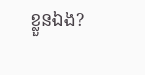ខ្លួនឯង?